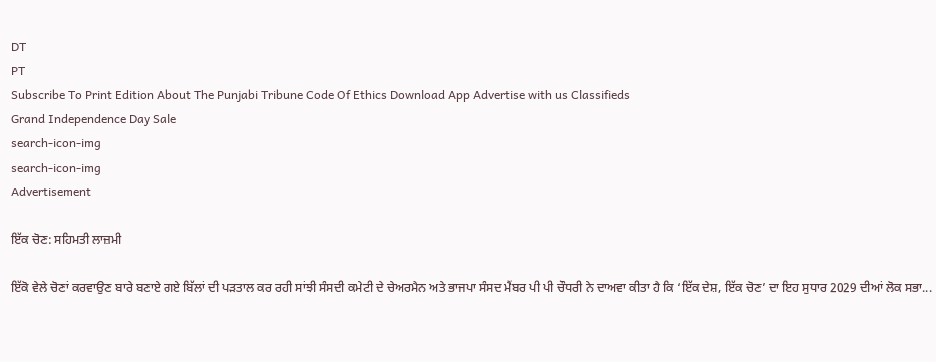DT
PT
Subscribe To Print Edition About The Punjabi Tribune Code Of Ethics Download App Advertise with us Classifieds
Grand Independence Day Sale
search-icon-img
search-icon-img
Advertisement

ਇੱਕ ਚੋਣ: ਸਹਿਮਤੀ ਲਾਜ਼ਮੀ

ਇੱਕੋ ਵੇਲੇ ਚੋਣਾਂ ਕਰਵਾਉਣ ਬਾਰੇ ਬਣਾਏ ਗਏ ਬਿੱਲਾਂ ਦੀ ਪੜਤਾਲ ਕਰ ਰਹੀ ਸਾਂਝੀ ਸੰਸਦੀ ਕਮੇਟੀ ਦੇ ਚੇਅਰਮੈਨ ਅਤੇ ਭਾਜਪਾ ਸੰਸਦ ਮੈਂਬਰ ਪੀ ਪੀ ਚੌਧਰੀ ਨੇ ਦਾਅਵਾ ਕੀਤਾ ਹੈ ਕਿ ‘ਇੱਕ ਦੇਸ਼, ਇੱਕ ਚੋਣ’ ਦਾ ਇਹ ਸੁਧਾਰ 2029 ਦੀਆਂ ਲੋਕ ਸਭਾ...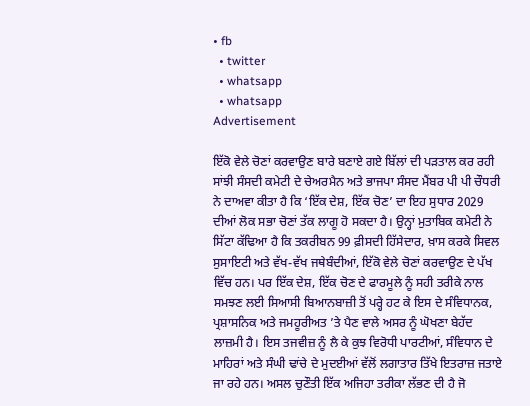• fb
  • twitter
  • whatsapp
  • whatsapp
Advertisement

ਇੱਕੋ ਵੇਲੇ ਚੋਣਾਂ ਕਰਵਾਉਣ ਬਾਰੇ ਬਣਾਏ ਗਏ ਬਿੱਲਾਂ ਦੀ ਪੜਤਾਲ ਕਰ ਰਹੀ ਸਾਂਝੀ ਸੰਸਦੀ ਕਮੇਟੀ ਦੇ ਚੇਅਰਮੈਨ ਅਤੇ ਭਾਜਪਾ ਸੰਸਦ ਮੈਂਬਰ ਪੀ ਪੀ ਚੌਧਰੀ ਨੇ ਦਾਅਵਾ ਕੀਤਾ ਹੈ ਕਿ ‘ਇੱਕ ਦੇਸ਼, ਇੱਕ ਚੋਣ’ ਦਾ ਇਹ ਸੁਧਾਰ 2029 ਦੀਆਂ ਲੋਕ ਸਭਾ ਚੋਣਾਂ ਤੱਕ ਲਾਗੂ ਹੋ ਸਕਦਾ ਹੈ। ਉਨ੍ਹਾਂ ਮੁਤਾਬਿਕ ਕਮੇਟੀ ਨੇ ਸਿੱਟਾ ਕੱਢਿਆ ਹੈ ਕਿ ਤਕਰੀਬਨ 99 ਫ਼ੀਸਦੀ ਹਿੱਸੇਦਾਰ, ਖ਼ਾਸ ਕਰਕੇ ਸਿਵਲ ਸੁਸਾਇਟੀ ਅਤੇ ਵੱਖ-ਵੱਖ ਜਥੇਬੰਦੀਆਂ, ਇੱਕੋ ਵੇਲੇ ਚੋਣਾਂ ਕਰਵਾਉਣ ਦੇ ਪੱਖ ਵਿੱਚ ਹਨ। ਪਰ ਇੱਕ ਦੇਸ਼, ਇੱਕ ਚੋਣ ਦੇ ਫਾਰਮੂਲੇ ਨੂੰ ਸਹੀ ਤਰੀਕੇ ਨਾਲ ਸਮਝਣ ਲਈ ਸਿਆਸੀ ਬਿਆਨਬਾਜ਼ੀ ਤੋਂ ਪਰ੍ਹੇ ਹਟ ਕੇ ਇਸ ਦੇ ਸੰਵਿਧਾਨਕ, ਪ੍ਰਸ਼ਾਸਨਿਕ ਅਤੇ ਜਮਹੂਰੀਅਤ ’ਤੇ ਪੈਣ ਵਾਲੇ ਅਸਰ ਨੂੰ ਘੋਖਣਾ ਬੇਹੱਦ ਲਾਜ਼ਮੀ ਹੈ। ਇਸ ਤਜਵੀਜ਼ ਨੂੰ ਲੈ ਕੇ ਕੁਝ ਵਿਰੋਧੀ ਪਾਰਟੀਆਂ, ਸੰਵਿਧਾਨ ਦੇ ਮਾਹਿਰਾਂ ਅਤੇ ਸੰਘੀ ਢਾਂਚੇ ਦੇ ਮੁਦਈਆਂ ਵੱਲੋਂ ਲਗਾਤਾਰ ਤਿੱਖੇ ਇਤਰਾਜ਼ ਜਤਾਏ ਜਾ ਰਹੇ ਹਨ। ਅਸਲ ਚੁਣੌਤੀ ਇੱਕ ਅਜਿਹਾ ਤਰੀਕਾ ਲੱਭਣ ਦੀ ਹੈ ਜੋ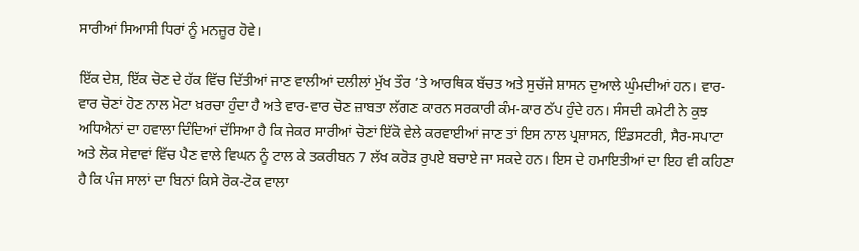ਸਾਰੀਆਂ ਸਿਆਸੀ ਧਿਰਾਂ ਨੂੰ ਮਨਜ਼ੂਰ ਹੋਵੇ।

ਇੱਕ ਦੇਸ਼, ਇੱਕ ਚੋਣ ਦੇ ਹੱਕ ਵਿੱਚ ਦਿੱਤੀਆਂ ਜਾਣ ਵਾਲੀਆਂ ਦਲੀਲਾਂ ਮੁੱਖ ਤੌਰ ’ਤੇ ਆਰਥਿਕ ਬੱਚਤ ਅਤੇ ਸੁਚੱਜੇ ਸ਼ਾਸਨ ਦੁਆਲੇ ਘੁੰਮਦੀਆਂ ਹਨ। ਵਾਰ-ਵਾਰ ਚੋਣਾਂ ਹੋਣ ਨਾਲ ਮੋਟਾ ਖ਼ਰਚਾ ਹੁੰਦਾ ਹੈ ਅਤੇ ਵਾਰ-ਵਾਰ ਚੋਣ ਜ਼ਾਬਤਾ ਲੱਗਣ ਕਾਰਨ ਸਰਕਾਰੀ ਕੰਮ-ਕਾਰ ਠੱਪ ਹੁੰਦੇ ਹਨ। ਸੰਸਦੀ ਕਮੇਟੀ ਨੇ ਕੁਝ ਅਧਿਐਨਾਂ ਦਾ ਹਵਾਲਾ ਦਿੰਦਿਆਂ ਦੱਸਿਆ ਹੈ ਕਿ ਜੇਕਰ ਸਾਰੀਆਂ ਚੋਣਾਂ ਇੱਕੋ ਵੇਲੇ ਕਰਵਾਈਆਂ ਜਾਣ ਤਾਂ ਇਸ ਨਾਲ ਪ੍ਰਸ਼ਾਸਨ, ਇੰਡਸਟਰੀ, ਸੈਰ-ਸਪਾਟਾ ਅਤੇ ਲੋਕ ਸੇਵਾਵਾਂ ਵਿੱਚ ਪੈਣ ਵਾਲੇ ਵਿਘਨ ਨੂੰ ਟਾਲ ਕੇ ਤਕਰੀਬਨ 7 ਲੱਖ ਕਰੋੜ ਰੁਪਏ ਬਚਾਏ ਜਾ ਸਕਦੇ ਹਨ। ਇਸ ਦੇ ਹਮਾਇਤੀਆਂ ਦਾ ਇਹ ਵੀ ਕਹਿਣਾ ਹੈ ਕਿ ਪੰਜ ਸਾਲਾਂ ਦਾ ਬਿਨਾਂ ਕਿਸੇ ਰੋਕ-ਟੋਕ ਵਾਲਾ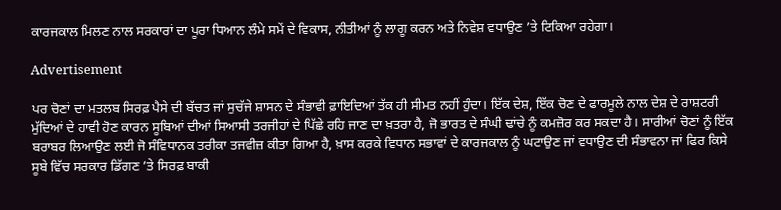ਕਾਰਜਕਾਲ ਮਿਲਣ ਨਾਲ ਸਰਕਾਰਾਂ ਦਾ ਪੂਰਾ ਧਿਆਨ ਲੰਮੇ ਸਮੇਂ ਦੇ ਵਿਕਾਸ, ਨੀਤੀਆਂ ਨੂੰ ਲਾਗੂ ਕਰਨ ਅਤੇ ਨਿਵੇਸ਼ ਵਧਾਉਣ ’ਤੇ ਟਿਕਿਆ ਰਹੇਗਾ।

Advertisement

ਪਰ ਚੋਣਾਂ ਦਾ ਮਤਲਬ ਸਿਰਫ਼ ਪੈਸੇ ਦੀ ਬੱਚਤ ਜਾਂ ਸੁਚੱਜੇ ਸ਼ਾਸਨ ਦੇ ਸੰਭਾਵੀ ਫ਼ਾਇਦਿਆਂ ਤੱਕ ਹੀ ਸੀਮਤ ਨਹੀਂ ਹੁੰਦਾ। ਇੱਕ ਦੇਸ਼, ਇੱਕ ਚੋਣ ਦੇ ਫਾਰਮੂਲੇ ਨਾਲ ਦੇਸ਼ ਦੇ ਰਾਸ਼ਟਰੀ ਮੁੱਦਿਆਂ ਦੇ ਹਾਵੀ ਹੋਣ ਕਾਰਨ ਸੂਬਿਆਂ ਦੀਆਂ ਸਿਆਸੀ ਤਰਜੀਹਾਂ ਦੇ ਪਿੱਛੇ ਰਹਿ ਜਾਣ ਦਾ ਖ਼ਤਰਾ ਹੈ, ਜੋ ਭਾਰਤ ਦੇ ਸੰਘੀ ਢਾਂਚੇ ਨੂੰ ਕਮਜ਼ੋਰ ਕਰ ਸਕਦਾ ਹੈ। ਸਾਰੀਆਂ ਚੋਣਾਂ ਨੂੰ ਇੱਕ ਬਰਾਬਰ ਲਿਆਉਣ ਲਈ ਜੋ ਸੰਵਿਧਾਨਕ ਤਰੀਕਾ ਤਜਵੀਜ਼ ਕੀਤਾ ਗਿਆ ਹੈ, ਖ਼ਾਸ ਕਰਕੇ ਵਿਧਾਨ ਸਭਾਵਾਂ ਦੇ ਕਾਰਜਕਾਲ ਨੂੰ ਘਟਾਉਣ ਜਾਂ ਵਧਾਉਣ ਦੀ ਸੰਭਾਵਨਾ ਜਾਂ ਫਿਰ ਕਿਸੇ ਸੂਬੇ ਵਿੱਚ ਸਰਕਾਰ ਡਿੱਗਣ ’ਤੇ ਸਿਰਫ਼ ਬਾਕੀ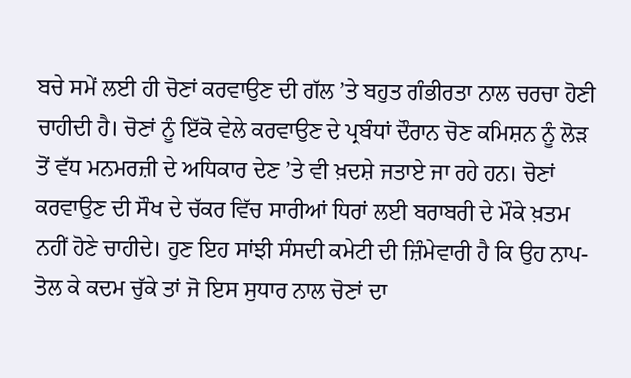ਬਚੇ ਸਮੇਂ ਲਈ ਹੀ ਚੋਣਾਂ ਕਰਵਾਉਣ ਦੀ ਗੱਲ ’ਤੇ ਬਹੁਤ ਗੰਭੀਰਤਾ ਨਾਲ ਚਰਚਾ ਹੋਣੀ ਚਾਹੀਦੀ ਹੈ। ਚੋਣਾਂ ਨੂੰ ਇੱਕੋ ਵੇਲੇ ਕਰਵਾਉਣ ਦੇ ਪ੍ਰਬੰਧਾਂ ਦੌਰਾਨ ਚੋਣ ਕਮਿਸ਼ਨ ਨੂੰ ਲੋੜ ਤੋਂ ਵੱਧ ਮਨਮਰਜ਼ੀ ਦੇ ਅਧਿਕਾਰ ਦੇਣ ’ਤੇ ਵੀ ਖ਼ਦਸ਼ੇ ਜਤਾਏ ਜਾ ਰਹੇ ਹਨ। ਚੋਣਾਂ ਕਰਵਾਉਣ ਦੀ ਸੌਖ ਦੇ ਚੱਕਰ ਵਿੱਚ ਸਾਰੀਆਂ ਧਿਰਾਂ ਲਈ ਬਰਾਬਰੀ ਦੇ ਮੌਕੇ ਖ਼ਤਮ ਨਹੀਂ ਹੋਣੇ ਚਾਹੀਦੇ। ਹੁਣ ਇਹ ਸਾਂਝੀ ਸੰਸਦੀ ਕਮੇਟੀ ਦੀ ਜ਼ਿੰਮੇਵਾਰੀ ਹੈ ਕਿ ਉਹ ਨਾਪ-ਤੋਲ ਕੇ ਕਦਮ ਚੁੱਕੇ ਤਾਂ ਜੋ ਇਸ ਸੁਧਾਰ ਨਾਲ ਚੋਣਾਂ ਦਾ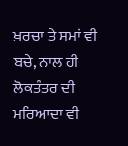ਖ਼ਰਚਾ ਤੇ ਸਮਾਂ ਵੀ ਬਚੇ, ਨਾਲ ਹੀ ਲੋਕਤੰਤਰ ਦੀ ਮਰਿਆਦਾ ਵੀ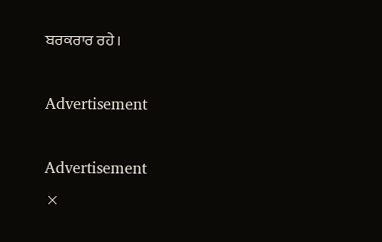ਬਰਕਰਾਰ ਰਹੇ।

Advertisement

Advertisement
×